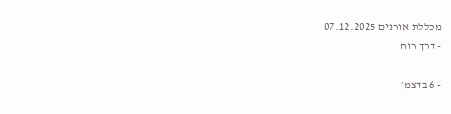מכללת אורנים 07.12.2025
- דרך רוח

- 6 בדצמ׳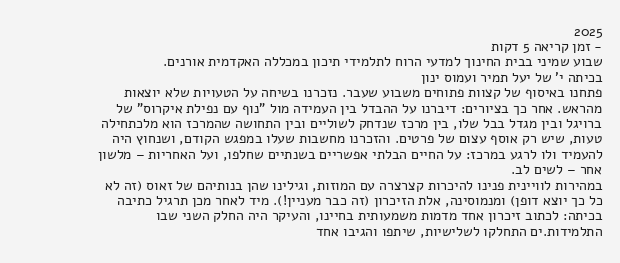2025
- זמן קריאה 5 דקות
שבוע שמיני בבית החינוך למדעי הרוח לתלמידי תיכון במכללה האקדמית אורנים.
בכיתה י' של יעל תמיר ועמוס ינון
פתחנו באיסוף של קצוות פתוחים משבוע שעבר. נזכרנו בשיחה על הטעויות שלא יוצאות מהראש. אחר כך בציורים: דיברנו על ההבדל בין העמידה מול "נוף עם נפילת איקרוס" של ברויגל ובין מגדל בבל שלו, בין מרכז שנדחק לשוליים ובין התחושה שהמרכז הוא מלכתחילה טעות, שיש רק אוסף עצום של פרטים. והזכרנו מחשבות שעלו במפגש הקודם, ושנחוץ היה להעמיד ולו לרגע במרכז: על החיים הבלתי אפשריים בשנתיים שחלפו, ועל האחריות – מלשון אחר – לשים לב.
במהירות לוויינית פנינו להיכרות קצרצרה עם המוזות, וגילינו שהן בנותיהם של זאוס (זה לא כל כך יוצא דופן) ומנמוסינה, אלת הזיכרון (זה כבר מעניין!). מיד לאחר מכן תרגיל כתיבה בכיתה: לכתוב זיכרון אחד מדמות משמעותית בחיינו, והעיקר היה החלק השני שבו התלמידות.ים התחלקו לשלישיות, שיתפו והגיבו אחד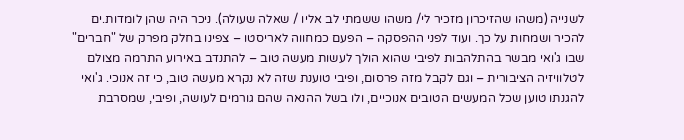לשנייה (משהו שהזיכרון מזכיר לי/ משהו ששמתי לב אליו / שאלה שעולה). ניכר היה שהן לומדות.ים להכיר ושמחות על כך. ועוד לפני ההפסקה – הפעם כמחווה לאריסטו – צפינו בחלק מפרק של "חברים" שבו ג'ואי מבשר בהתלהבות לפיבי שהוא הולך לעשות מעשה טוב – להתנדב באירוע התרמה מצולם לטלוויזיה הציבורית – וגם לקבל מזה פרסום, ופיבי טוענת שזה לא נקרא מעשה טוב, כי זה אנוכי. ג'ואי להגנתו טוען שכל המעשים הטובים אנוכיים, ולו בשל ההנאה שהם גורמים לעושה, ופיבי, שמסרבת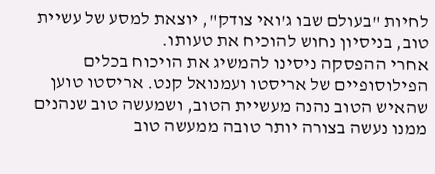לחיות "בעולם שבו ג'ואי צודק", יוצאת למסע של עשיית טוב, בניסיון נחוש להוכיח את טעותו.
אחרי ההפסקה ניסינו להמשיג את הויכוח בכלים הפילוסופיים של אריסטו ועמנואל קנט. אריסטו טוען שהאיש הטוב נהנה מעשיית הטוב, ושמעשה טוב שנהנים ממנו נעשה בצורה יותר טובה ממעשה טוב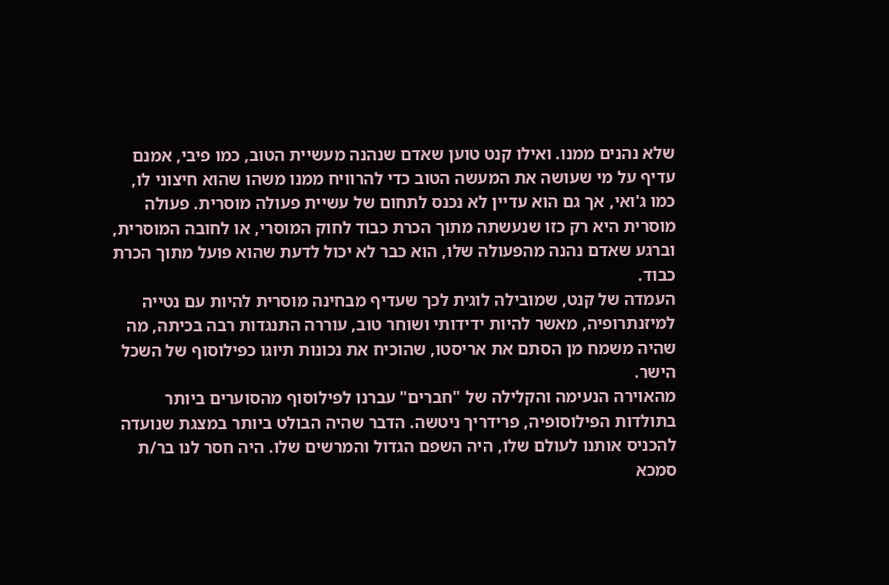שלא נהנים ממנו. ואילו קנט טוען שאדם שנהנה מעשיית הטוב, כמו פיבי, אמנם עדיף על מי שעושה את המעשה הטוב כדי להרוויח ממנו משהו שהוא חיצוני לו, כמו ג'ואי, אך גם הוא עדיין לא נכנס לתחום של עשיית פעולה מוסרית. פעולה מוסרית היא רק כזו שנעשתה מתוך הכרת כבוד לחוק המוסרי, או לחובה המוסרית, וברגע שאדם נהנה מהפעולה שלו, הוא כבר לא יכול לדעת שהוא פועל מתוך הכרת כבוד.
העמדה של קנט, שמובילה לוגית לכך שעדיף מבחינה מוסרית להיות עם נטייה למיזנתרופיה, מאשר להיות ידידותי ושוחר טוב, עוררה התנגדות רבה בכיתה, מה שהיה משמח מן הסתם את אריסטו, שהוכיח את נכונות תיוגו כפילוסוף של השכל הישר.
מהאוירה הנעימה והקלילה של "חברים" עברנו לפילוסוף מהסוערים ביותר בתולדות הפילוסופיה, פרידריך ניטשה. הדבר שהיה הבולט ביותר במצגת שנועדה להכניס אותנו לעולם שלו, היה השפם הגדול והמרשים שלו. היה חסר לנו בר/ת סמכא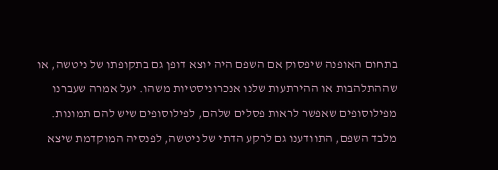בתחום האופנה שיפסוק אם השפם היה יוצא דופן גם בתקופתו של ניטשה, או שההתלהבות או ההירתעות שלנו אנכרוניסטיות משהו. יעל אמרה שעברנו מפילוסופים שאפשר לראות פסלים שלהם, לפילוסופים שיש להם תמונות. מלבד השפם, התוודענו גם לרקע הדתי של ניטשה, לפנסיה המוקדמת שיצא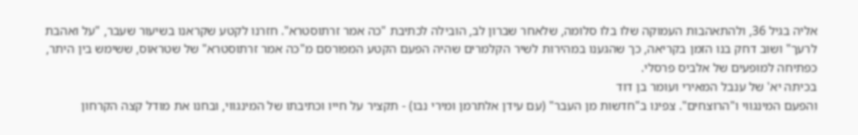אליה בגיל 36, ולהתאהבות העמוקה שלו בלו סלומה, שלאחר שברון לב, הובילה לכתיבת "כה אמר זרתוסטרא". חזרנו לקטע שקראנו בשיעור שעבר, "על ואהבת לרעך" ושוב דחק בנו הזמן בקריאה, כך שהגענו במהירות לשיר הקלמרים שהיה הפעם הקטע המפורסם מ"כה אמר זרתוסטרא" של שטראוס, ששימש בין היתר, כפתיחה למופעים של אלביס פרסלי.
בכיתה יא' של ענבל המאירי ועומר בן דוד
והפעם המינגווי ו"הרוצחים". צפינו ב"חדשות מן העבר" (עם עידן אלתרמן ומירי נבו) - תקציר על חייו וכתיבתו של המינגווי, ובחנו את מודל קצה הקרחון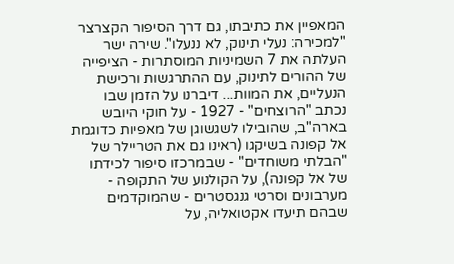המאפיין את כתיבתו, גם דרך הסיפור הקצרצר "למכירה: נעלי תינוק, לא ננעלו". שירה ישר העלתה את 7 השמיניות המוסתרות - הציפייה של ההורים לתינוק, עם ההתרגשות ורכישת הנעליים, את המוות... דיברנו על הזמן שבו נכתב "הרוצחים" - 1927 - על חוקי היובש בארה"ב, שהובילו לשגשוגן של מאפיות כדוגמת אל קפונה בשיקגו (ראינו גם את הטריילר של "הבלתי משוחדים" - שבמרכזו סיפור לכידתו של אל קפונה), על הקולנוע של התקופה - מערבונים וסרטי גנגסטרים - שהמוקדמים שבהם תיעדו אקטואליה, על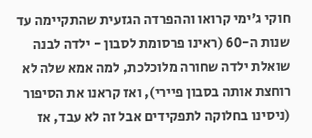חוקי ג'ימי קרואו וההפרדה הגזעית שהתקיימה עד שנות ה-60 (ראינו פרסומת לסבון - ילדה לבנה שואלת ילדה שחורה מלוכלכת, למה אמא שלה לא רוחצת אותה בסבון פיירי), ואז קראנו את הסיפור (ניסינו בחלוקה לתפקידים אבל זה לא עבד, אז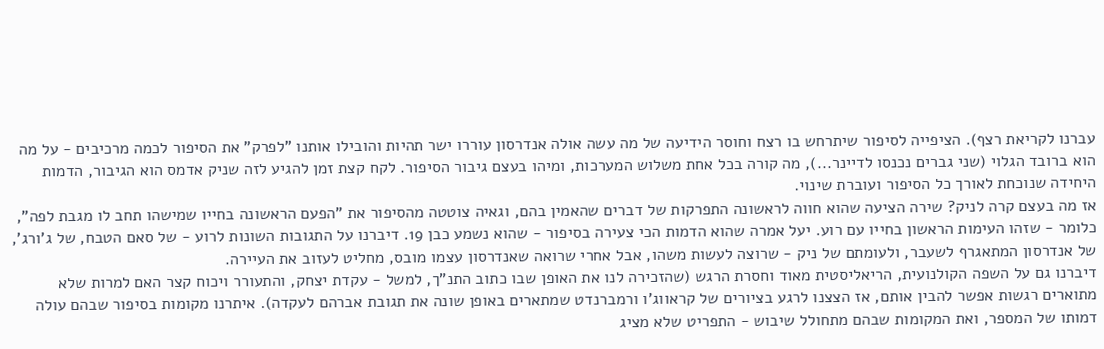עברנו לקריאת רצף). הציפייה לסיפור שיתרחש בו רצח וחוסר הידיעה של מה עשה אולה אנדרסון עוררו ישר תהיות והובילו אותנו "לפרק" את הסיפור לכמה מרכיבים - על מה הוא ברובד הגלוי (שני גברים נכנסו לדיינר...), מה קורה בכל אחת משלוש המערכות, ומיהו בעצם גיבור הסיפור. לקח קצת זמן להגיע לזה שניק אדמס הוא הגיבור, הדמות היחידה שנוכחת לאורך כל הסיפור ועוברת שינוי.
אז מה בעצם קרה לניק? שירה הציעה שהוא חווה לראשונה התפרקות של דברים שהאמין בהם, וגאיה צוטטה מהסיפור את "הפעם הראשונה בחייו שמישהו תחב לו מגבת לפה", כלומר - שזהו העימות הראשון בחייו עם רוע. יעל אמרה שהוא הדמות הכי צעירה בסיפור - שהוא נשמע כבן 19. דיברנו על התגובות השונות לרוע - של סאם הטבח, של ג'ורג', של אנדרסון המתאגרף לשעבר, ולעומתם של ניק - שרוצה לעשות משהו, אבל אחרי שרואה שאנדרסון עצמו מובס, מחליט לעזוב את העיירה.
דיברנו גם על השפה הקולנועית, הריאליסטית מאוד וחסרת הרגש (שהזכירה לנו את האופן שבו כתוב התנ"ך, למשל - עקדת יצחק, והתעורר ויכוח קצר האם למרות שלא מתוארים רגשות אפשר להבין אותם, אז הצצנו לרגע בציורים של קראווג'ו ורמברנדט שמתארים באופן שונה את תגובת אברהם לעקדה). איתרנו מקומות בסיפור שבהם עולה דמותו של המספר, ואת המקומות שבהם מתחולל שיבוש - התפריט שלא מציג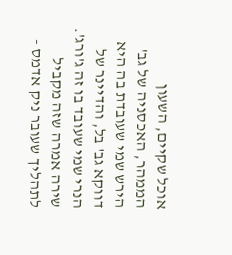אוכל שקיים, השעון הממהר, האכסניה של גב' הירש שמי שעובדת בה היא דווקא גב' בל, והדיינר של הנרי שמי שעובד בו זה ג'ורג'. שירה אמרה שזה מקביל לתהליך שעובר ניק אדמס -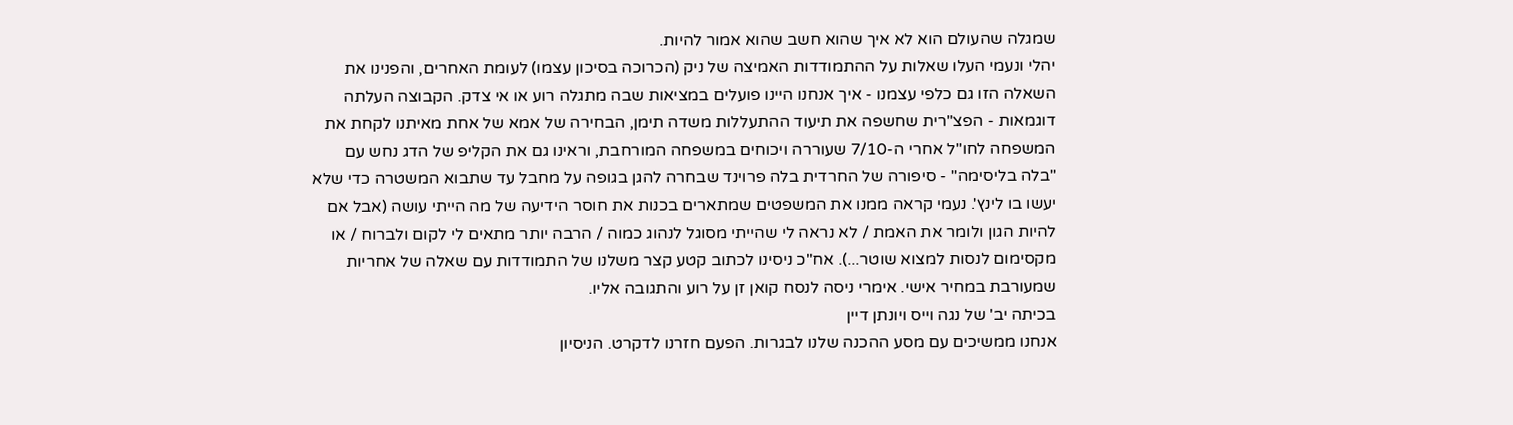שמגלה שהעולם הוא לא איך שהוא חשב שהוא אמור להיות.
יהלי ונעמי העלו שאלות על ההתמודדות האמיצה של ניק (הכרוכה בסיכון עצמו) לעומת האחרים, והפנינו את השאלה הזו גם כלפי עצמנו - איך אנחנו היינו פועלים במציאות שבה מתגלה רוע או אי צדק. הקבוצה העלתה דוגמאות - הפצ"רית שחשפה את תיעוד ההתעללות משדה תימן, הבחירה של אמא של אחת מאיתנו לקחת את המשפחה לחו"ל אחרי ה-7/10 שעוררה ויכוחים במשפחה המורחבת, וראינו גם את הקליפ של הדג נחש עם "בלה בליסימה" - סיפורה של החרדית בלה פרוינד שבחרה להגן בגופה על מחבל עד שתבוא המשטרה כדי שלא יעשו בו לינץ'. נעמי קראה ממנו את המשפטים שמתארים בכנות את חוסר הידיעה של מה הייתי עושה (אבל אם להיות הגון ולומר את האמת / לא נראה לי שהייתי מסוגל לנהוג כמוה / הרבה יותר מתאים לי לקום ולברוח / או מקסימום לנסות למצוא שוטר...). אח"כ ניסינו לכתוב קטע קצר משלנו של התמודדות עם שאלה של אחריות שמעורבת במחיר אישי. אימרי ניסה לנסח קואן זן על רוע והתגובה אליו.
בכיתה יב' של נגה וייס ויונתן דיין
אנחנו ממשיכים עם מסע ההכנה שלנו לבגרות. הפעם חזרנו לדקרט. הניסיון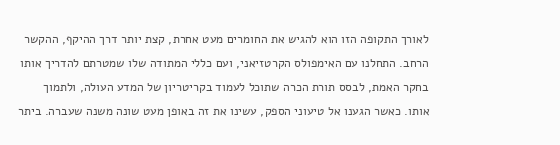לאורך התקופה הזו הוא להגיש את החומרים מעט אחרת, קצת יותר דרך ההיקף, ההקשר הרחב. התחלנו עם האימפולס הקרטזיאני, ועם כללי המתודה שלו שמטרתם להדריך אותו בחקר האמת, לבסס תורת הכרה שתוכל לעמוד בקריטריון של המדע העולה, ולתמוך אותו. כאשר הגענו אל טיעוני הספק, עשינו את זה באופן מעט שונה משנה שעברה. ביתר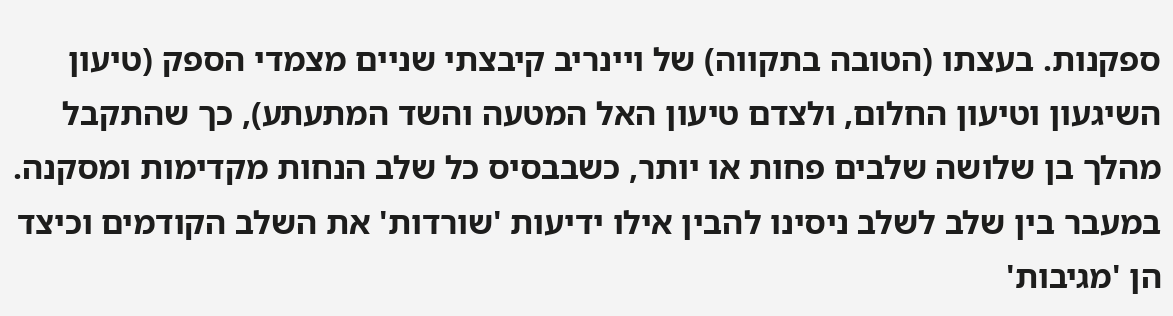ספקנות. בעצתו (הטובה בתקווה) של ויינריב קיבצתי שניים מצמדי הספק (טיעון השיגעון וטיעון החלום, ולצדם טיעון האל המטעה והשד המתעתע), כך שהתקבל מהלך בן שלושה שלבים פחות או יותר, כשבבסיס כל שלב הנחות מקדימות ומסקנה. במעבר בין שלב לשלב ניסינו להבין אילו ידיעות 'שורדות' את השלב הקודמים וכיצד הן 'מגיבות'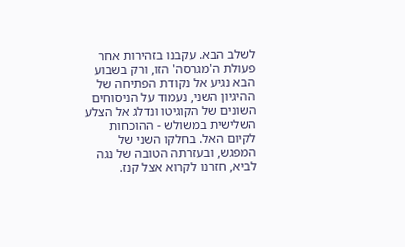לשלב הבא. עקבנו בזהירות אחר פעולת ה'מגרסה' הזו, ורק בשבוע הבא נגיע אל נקודת הפתיחה של ההיגיון השני, נעמוד על הניסוחים השונים של הקוגיטו ונדלג אל הצלע השלישית במשולש - ההוכחות לקיום האל. בחלקו השני של המפגש, ובעזרתה הטובה של נגה לביא, חזרנו לקרוא אצל קנז.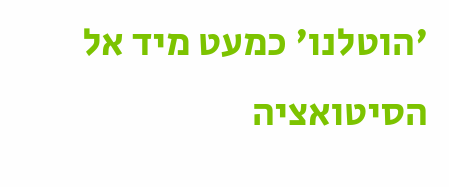'הוטלנו' כמעט מיד אל הסיטואציה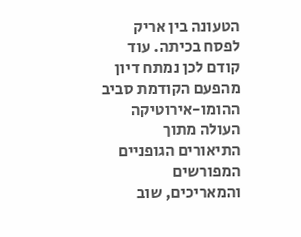הטעונה בין אריק לפסח בכיתה. עוד קודם לכן נמתח דיון מהפעם הקודמת סביב ההומו-אירוטיקה העולה מתוך התיאורים הגופניים המפורשים והמאריכים, שוב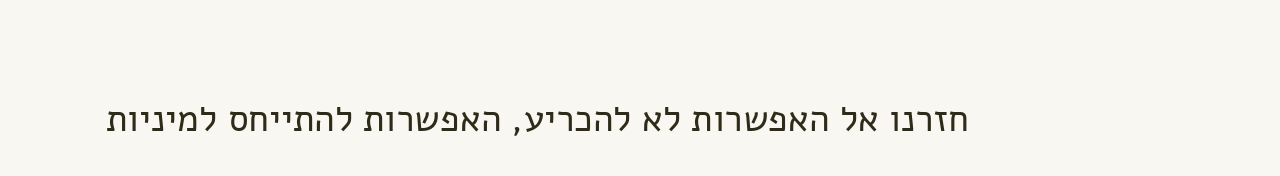חזרנו אל האפשרות לא להכריע, האפשרות להתייחס למיניות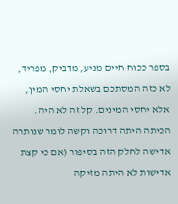בספר ככוח חיים מניע, מדביק, מפריד, לא כזה המסתכם בשאלת יחסי המין, אלא יחסי המינים. קל זה לא היה. הכיתה היתה דרוכה וקשה לומר שנותרה אדישה לחלק הזה בסיפור (אם כי קצת אדישות לא היתה מזיקה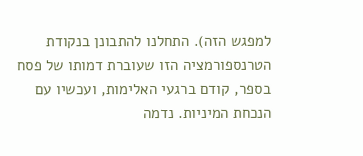למפגש הזה). התחלנו להתבונן בנקודת הטרנספורמציה הזו שעוברת דמותו של פסח בספר, קודם ברגעי האלימות, ועכשיו עם הנכחת המיניות. נדמה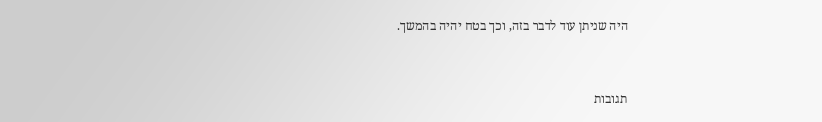היה שניתן עוד לדבר בזה, וכך בטח יהיה בהמשך.


תגובות